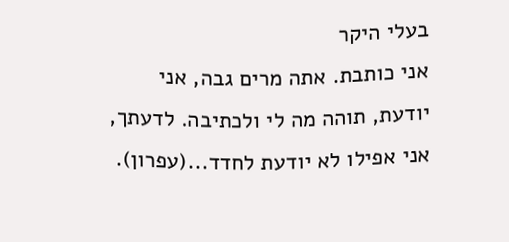בעלי היקר
אני כותבת. אתה מרים גבה, אני יודעת, תוהה מה לי ולכתיבה. לדעתך, אני אפילו לא יודעת לחדד...(עפרון).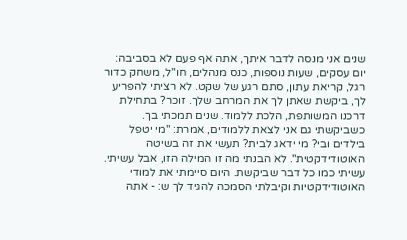שנים אני מנסה לדבר איתך, אתה אף פעם לא בסביבה: יום עסקים, שעות נוספות, כנס מנהלים, חו"ל, משחק כדור רגל, קריאת עתון, סתם רגע של שקט. לא רציתי להפריע לך, ביקשת שאתן לך את המרחב שלך. זוכר? בתחילת דרכנו המשותפת, הלכת ללמוד. שנים תמכתי בך. כשביקשתי גם אני לצאת ללמודים, אמרת: "מי יטפל בילדים ובי? מי ידאג לבית? תעשי את זה בשיטה האוטודידקטית". לא הבנתי מה זו המילה הזו, אבל עשיתי. עשיתי כמו כל דבר שביקשת. היום סיימתי את למודי האוטודידקטיות וקיבלתי הסמכה להגיד לך ש: - אתה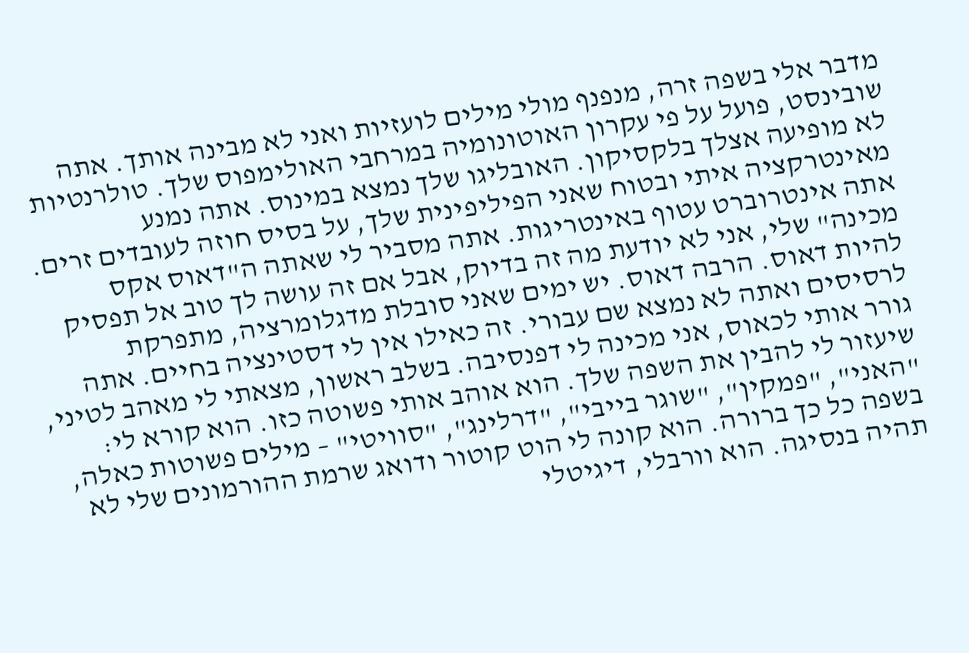מדבר אלי בשפה זרה, מנפנף מולי מילים לועזיות ואני לא מבינה אותך. אתה שובינסט, פועל על פי עקרון האוטונומיה במרחבי האולימפוס שלך. טולרנטיות לא מופיעה אצלך בלקסיקון. האובליגו שלך נמצא במינוס. אתה נמנע מאינטרקציה איתי ובטוח שאני הפיליפינית שלך, על בסיס חוזה לעובדים זרים. אתה אינטרוברט עטוף באינטריגות. אתה מסביר לי שאתה ה"דאוס אקס מכינה" שלי, אני לא יודעת מה זה בדיוק, אבל אם זה עושה לך טוב אל תפסיק להיות דאוס. הרבה דאוס. יש ימים שאני סובלת מדגלומרציה, מתפרקת לרסיסים ואתה לא נמצא שם עבורי. זה כאילו אין לי דסטינציה בחיים. אתה גורר אותי לכאוס, אני מכינה לי דפנסיבה. בשלב ראשון, מצאתי לי מאהב לטיני, שיעזור לי להבין את השפה שלך. הוא אוהב אותי פשוטה כזו. הוא קורא לי: "האני", "פמקין", "שוגר בייבי", "דרלינג", "סוויטי" – מילים פשוטות כאלה, בשפה כל כך ברורה. הוא קונה לי הוט קוטור ודואג שרמת ההורמונים שלי לא תהיה בנסיגה. הוא וורבלי, דיגיטלי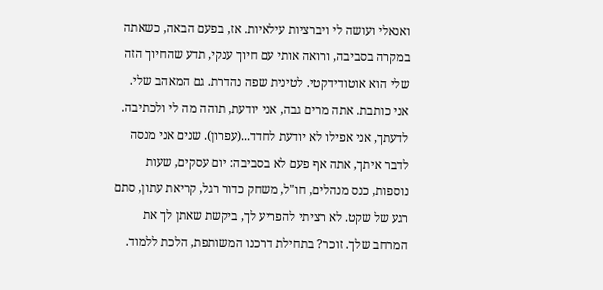ואנאלי ועושה לי ויברציות עילאיות. אז, בפעם הבאה, כשאתה במקרה בסביבה, ורואה אותי עם חיוך ענקי, תדע שהחיוך הזה שלי הוא אוטודידקטי. לטינית שפה נהדרת. גם המאהב שלי.
אני כותבת. אתה מרים גבה, אני יודעת, תוהה מה לי ולכתיבה. לדעתך, אני אפילו לא יודעת לחדד...(עפרון). שנים אני מנסה לדבר איתך, אתה אף פעם לא בסביבה: יום עסקים, שעות נוספות, כנס מנהלים, חו"ל, משחק כדור רגל, קריאת עתון, סתם רגע של שקט. לא רציתי להפריע לך, ביקשת שאתן לך את המרחב שלך. זוכר? בתחילת דרכנו המשותפת, הלכת ללמוד.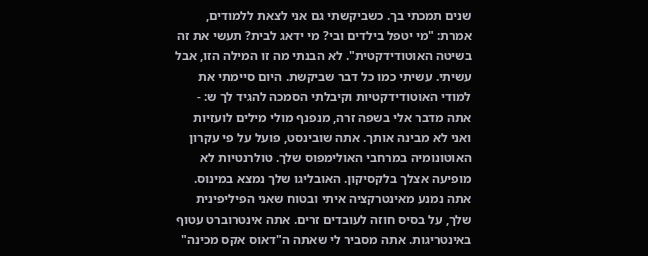שנים תמכתי בך. כשביקשתי גם אני לצאת ללמודים, אמרת: "מי יטפל בילדים ובי? מי ידאג לבית? תעשי את זה בשיטה האוטודידקטית". לא הבנתי מה זו המילה הזו, אבל עשיתי. עשיתי כמו כל דבר שביקשת. היום סיימתי את למודי האוטודידקטיות וקיבלתי הסמכה להגיד לך ש: - אתה מדבר אלי בשפה זרה, מנפנף מולי מילים לועזיות ואני לא מבינה אותך. אתה שובינסט, פועל על פי עקרון האוטונומיה במרחבי האולימפוס שלך. טולרנטיות לא מופיעה אצלך בלקסיקון. האובליגו שלך נמצא במינוס. אתה נמנע מאינטרקציה איתי ובטוח שאני הפיליפינית שלך, על בסיס חוזה לעובדים זרים. אתה אינטרוברט עטוף באינטריגות. אתה מסביר לי שאתה ה"דאוס אקס מכינה"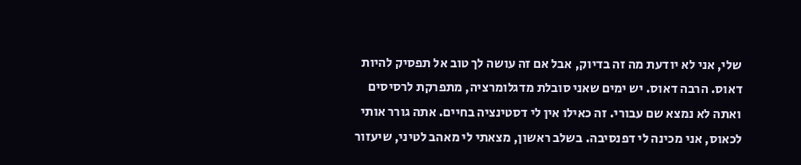שלי, אני לא יודעת מה זה בדיוק, אבל אם זה עושה לך טוב אל תפסיק להיות דאוס. הרבה דאוס. יש ימים שאני סובלת מדגלומרציה, מתפרקת לרסיסים ואתה לא נמצא שם עבורי. זה כאילו אין לי דסטינציה בחיים. אתה גורר אותי לכאוס, אני מכינה לי דפנסיבה. בשלב ראשון, מצאתי לי מאהב לטיני, שיעזור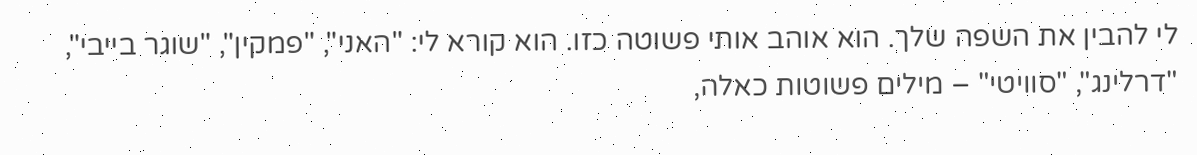לי להבין את השפה שלך. הוא אוהב אותי פשוטה כזו. הוא קורא לי: "האני", "פמקין", "שוגר בייבי", "דרלינג", "סוויטי" – מילים פשוטות כאלה,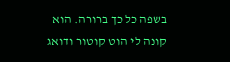בשפה כל כך ברורה. הוא קונה לי הוט קוטור ודואג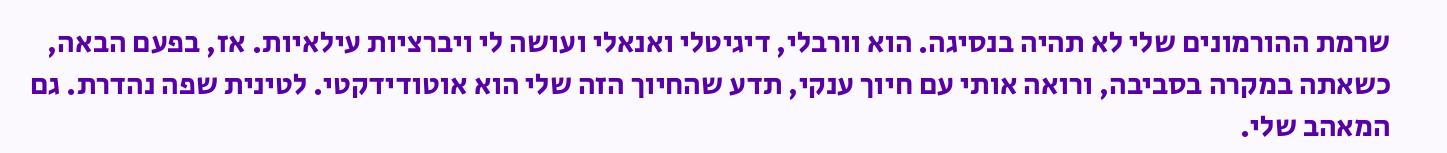שרמת ההורמונים שלי לא תהיה בנסיגה. הוא וורבלי, דיגיטלי ואנאלי ועושה לי ויברציות עילאיות. אז, בפעם הבאה, כשאתה במקרה בסביבה, ורואה אותי עם חיוך ענקי, תדע שהחיוך הזה שלי הוא אוטודידקטי. לטינית שפה נהדרת. גם המאהב שלי.